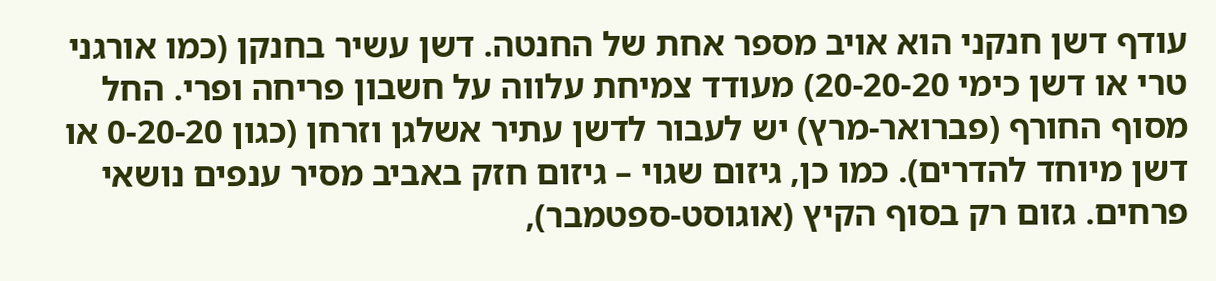עודף דשן חנקני הוא אויב מספר אחת של החנטה. דשן עשיר בחנקן (כמו אורגני טרי או דשן כימי 20-20-20) מעודד צמיחת עלווה על חשבון פריחה ופרי. החל מסוף החורף (פברואר-מרץ) יש לעבור לדשן עתיר אשלגן וזרחן (כגון 0-20-20 או דשן מיוחד להדרים). כמו כן, גיזום שגוי – גיזום חזק באביב מסיר ענפים נושאי פרחים. גזום רק בסוף הקיץ (אוגוסט-ספטמבר),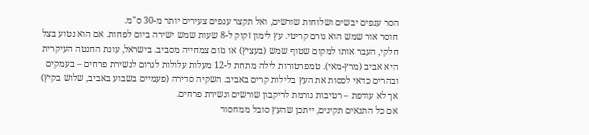הסר ענפים יבשים ושלוחות שורשים, ואל תקצר ענפים צעירים יותר מ-30 ס"מ.
חוסר אור שמש הוא גורם קריטי. עץ לימון זקוק ל-8 שעות שמש ישירה ביום לפחות. אם הוא נטוע בצל חלקי, העבר אותו למקום שטוף שמש (בעציץ) או גזום צמחייה מסביב. בישראל, עונת החנטה העיקרית היא אביב (מרץ-מאי). טמפרטורות לילה מתחת ל-12 מעלות עלולות לגרום לנשירת פרחים – בעמקים ובהרים כדאי לכסות את העץ בלילות קרים באביב. השקיה סדירה (פעמיים בשבוע באביב, שלוש בקיץ) אך לא עודפת – רטיבות גורמת לריקבון שורשים ונשירת פרחים.
אם כל התנאים תקינים, ייתכן שהעץ סובל ממחסור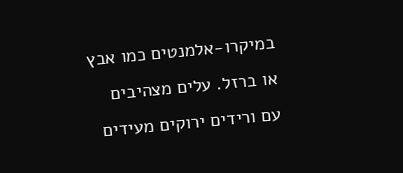במיקרו-אלמנטים כמו אבץ או ברזל. עלים מצהיבים עם ורידים ירוקים מעידים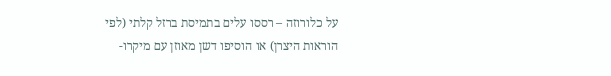על כלורוזה – רססו עלים בתמיסת ברזל קלתי (לפי הוראות היצרן) או הוסיפו דשן מאוזן עם מיקרו-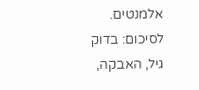אלמנטים. לסיכום: בדוק גיל, האבקה,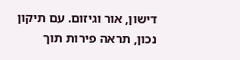דישון, אור וגיזום. עם תיקון נכון, תראה פירות תוך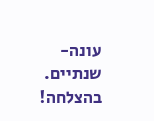עונה-שנתיים. בהצלחה!